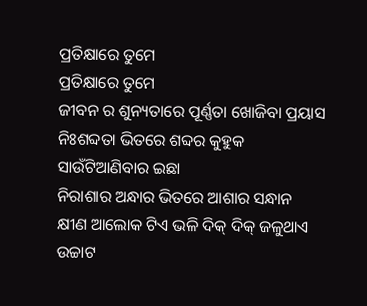ପ୍ରତିକ୍ଷାରେ ତୁମେ
ପ୍ରତିକ୍ଷାରେ ତୁମେ
ଜୀବନ ର ଶୁନ୍ୟତାରେ ପୂର୍ଣ୍ଣତା ଖୋଜିବା ପ୍ରୟାସ
ନିଃଶବ୍ଦତା ଭିତରେ ଶବ୍ଦର କୁହୁକ
ସାଉଁଟିଆଣିବାର ଇଛା
ନିରାଶାର ଅନ୍ଧାର ଭିତରେ ଆଶାର ସନ୍ଧାନ
କ୍ଷୀଣ ଆଲୋକ ଟିଏ ଭଳି ଦିକ୍ ଦିକ୍ ଜଳୁଥାଏ
ଉଚ୍ଚାଟ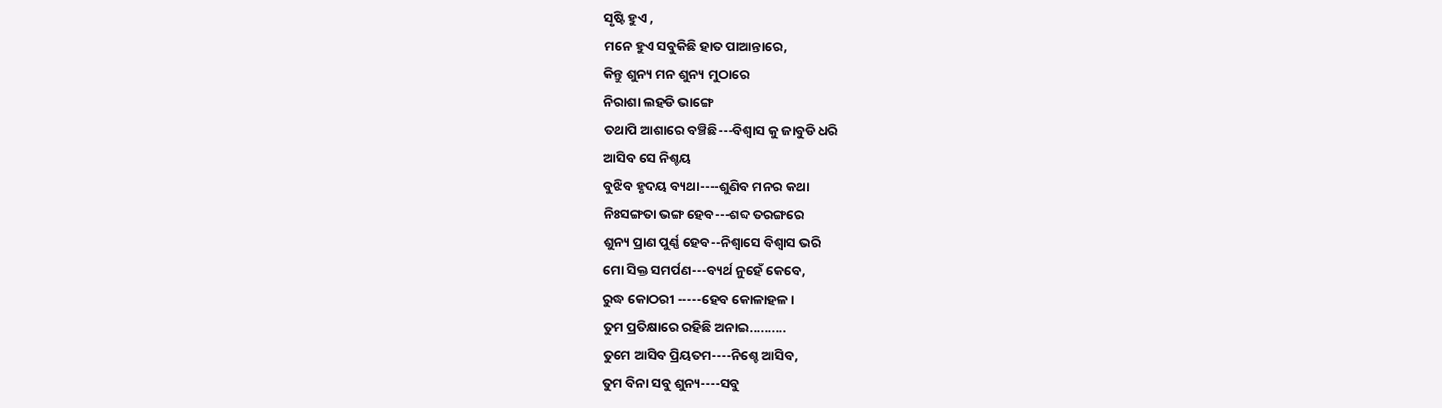ସୃଷ୍ଟି ହୁଏ ,
ମନେ ହୁଏ ସବୁକିଛି ହାତ ପାଆନ୍ତାରେ,
କିନ୍ତୁ ଶୁନ୍ୟ ମନ ଶୁନ୍ୟ ମୁଠାରେ
ନିରାଶା ଲହଡି ଭାଙ୍ଗେ
ତଥାପି ଆଶାରେ ବଞ୍ଚିଛି---ବିଶ୍ବାସ କୁ ଜାବୁଡି ଧରି
ଆସିବ ସେ ନିଶ୍ଚୟ
ବୁଝିବ ହୃଦୟ ବ୍ୟଥା----ଶୁଣିବ ମନର କଥା
ନିଃସଙ୍ଗତା ଭଙ୍ଗ ହେବ---ଶବ୍ଦ ତରଙ୍ଗରେ
ଶୁନ୍ୟ ପ୍ରାଣ ପୁର୍ଣ୍ଣ ହେବ--ନିଶ୍ବାସେ ବିଶ୍ବାସ ଭରି
ମୋ ସିକ୍ତ ସମର୍ପଣ---ବ୍ୟର୍ଥ ନୁହେଁ କେବେ,
ରୁଦ୍ଧ କୋଠରୀ -----ହେବ କୋଳାହଳ।
ତୁମ ପ୍ରତିକ୍ଷାରେ ରହିଛି ଅନାଇ..........
ତୁମେ ଆସିବ ପ୍ରିୟତମ----ନିଶ୍ଚେ ଆସିବ,
ତୁମ ବିନା ସବୁ ଶୁନ୍ୟ----ସବୁ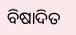ବିଷାଦିତ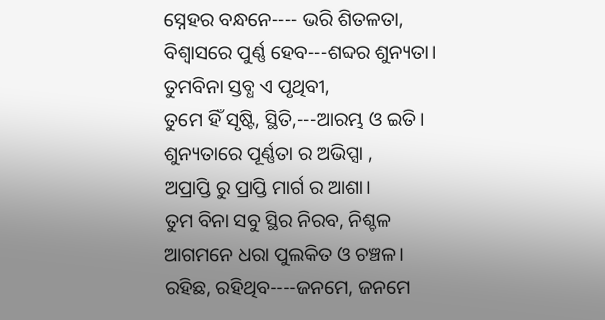ସ୍ନେହର ବନ୍ଧନେ---- ଭରି ଶିତଳତା,
ବିଶ୍ବାସରେ ପୁର୍ଣ୍ଣ ହେବ---ଶବ୍ଦର ଶୁନ୍ୟତା।
ତୁମବିନା ସ୍ତବ୍ଧ ଏ ପୃଥିବୀ,
ତୁମେ ହିଁ ସୃଷ୍ଟି, ସ୍ଥିତି,---ଆରମ୍ଭ ଓ ଇତି।
ଶୁନ୍ୟତାରେ ପୂର୍ଣ୍ଣତା ର ଅଭିପ୍ସା ,
ଅପ୍ରାପ୍ତି ରୁ ପ୍ରାପ୍ତି ମାର୍ଗ ର ଆଶା।
ତୁମ ବିନା ସବୁ ସ୍ଥିର ନିରବ, ନିଶ୍ଚଳ
ଆଗମନେ ଧରା ପୁଲକିତ ଓ ଚଞ୍ଚଳ।
ରହିଛ, ରହିଥିବ----ଜନମେ, ଜନମେ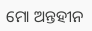ମୋ ଅନ୍ତହୀନ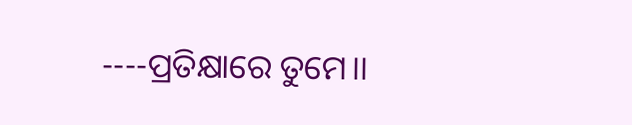----ପ୍ରତିକ୍ଷାରେ ତୁମେ।।